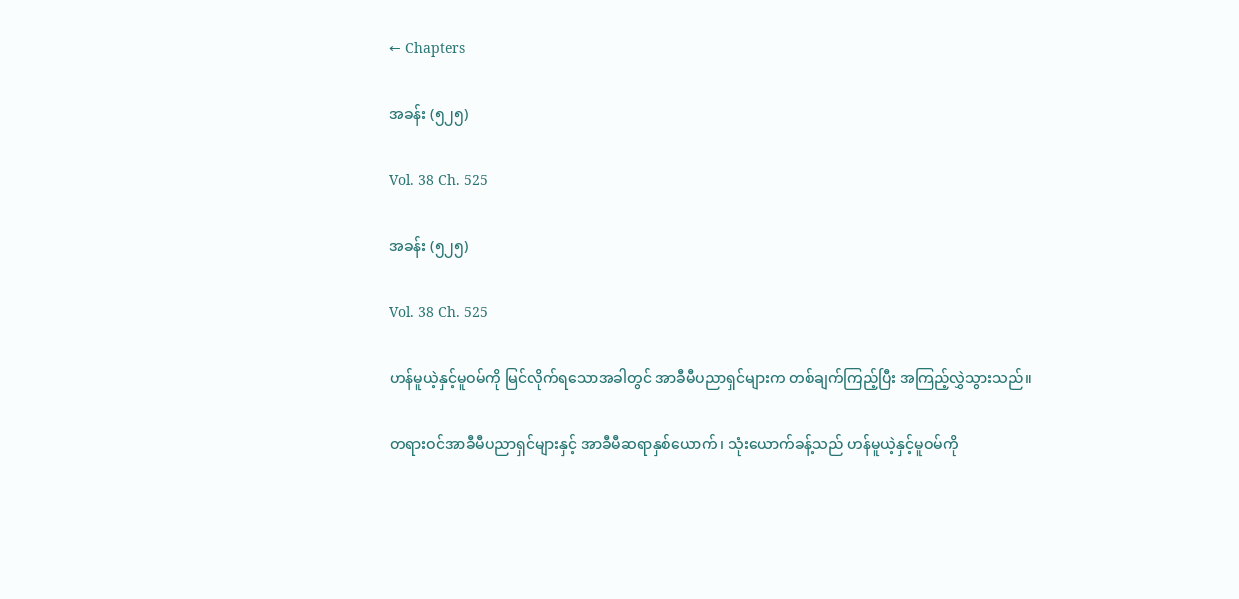← Chapters

အခန်း (၅၂၅)

Vol. 38 Ch. 525

အခန်း (၅၂၅)

Vol. 38 Ch. 525

ဟန်မူယဲ့နှင့်မူဝမ်ကို မြင်လိုက်ရသောအခါတွင် အာခီမီပညာရှင်များက တစ်ချက်ကြည့်ပြီး အကြည့်လွှဲသွားသည်။

တရားဝင်အာခီမီပညာရှင်များနှင့် အာခီမီဆရာနှစ်ယောက်၊ သုံးယောက်ခန့်သည် ဟန်မူယဲ့နှင့်မူဝမ်ကို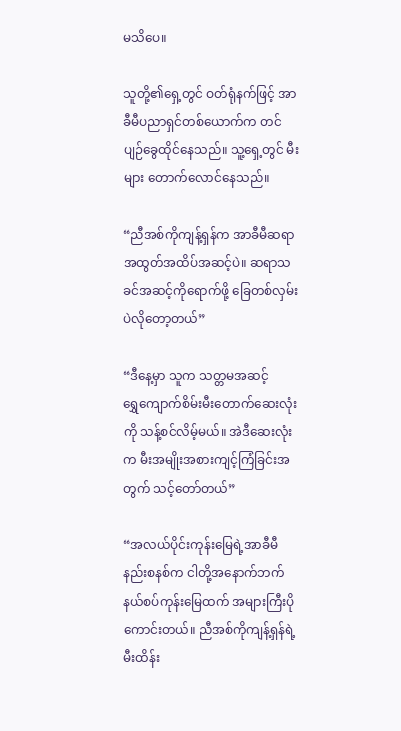မသိပေ။

သူတို့၏ရှေ့တွင် ဝတ်ရုံနက်ဖြင့် အာခီမီပညာရှင်တစ်ယောက်က တင်ပျဉ်ခွေထိုင်နေသည်။ သူ့ရှေ့တွင် မီးများ တောက်လောင်နေသည်။

“ညီအစ်ကိုကျန့်ရှန်က အာခီမီဆရာ အထွတ်အထိပ်အဆင့်ပဲ။ ဆရာသခင်အဆင့်ကိုရောက်ဖို့ ခြေတစ်လှမ်းပဲလိုတော့တယ်”

“ဒီနေ့မှာ သူက သတ္တမအဆင့် ရွှေ‌ကျောက်စိမ်းမီးတောက်ဆေးလုံးကို သန့်စင်လိမ့်မယ်။ အဲဒီဆေးလုံးက မီးအမျိုးအစားကျင့်ကြံခြင်းအတွက် သင့်တော်တယ်”

“အလယ်ပိုင်းကုန်းမြေရဲ့အာခီမီနည်းစနစ်က ငါတို့အနောက်ဘက်နယ်စပ်ကုန်းမြေထက် အများကြီးပိုကောင်းတယ်။ ညီအစ်ကိုကျန့်ရှန်ရဲ့မီးထိန်း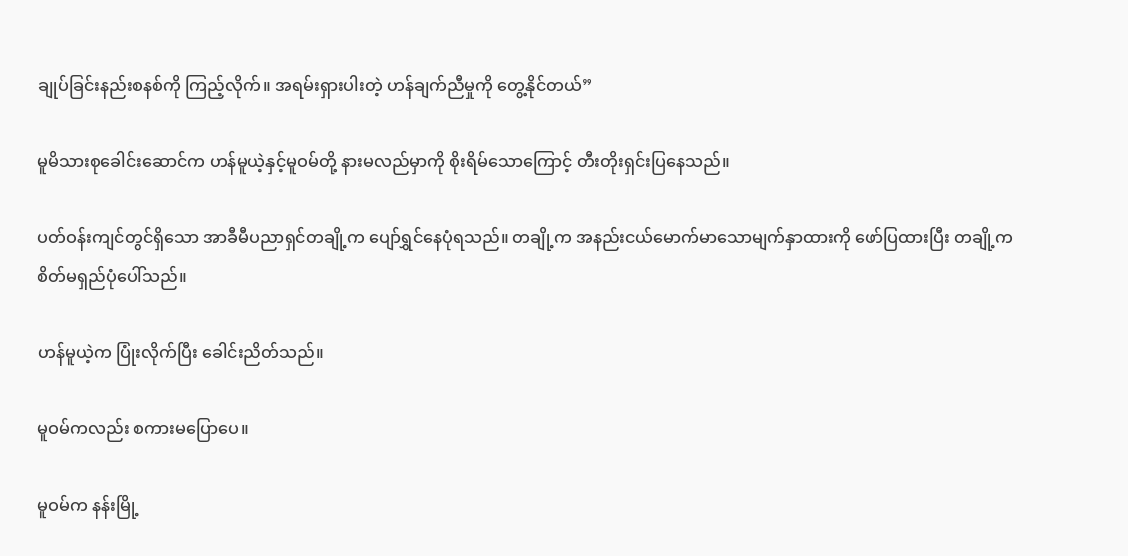ချုပ်ခြင်းနည်းစနစ်ကို ကြည့်လိုက်။ အရမ်းရှားပါးတဲ့ ဟန်ချက်ညီမှုကို တွေ့နိုင်တယ်”

မူမိသားစုခေါင်းဆောင်က ဟန်မူယဲ့နှင့်မူဝမ်တို့ နားမလည်မှာကို စိုးရိမ်သောကြောင့် တီးတိုးရှင်းပြနေသည်။

ပတ်ဝန်းကျင်တွင်ရှိသော အာခီမီပညာရှင်တချို့က ပျော်ရွှင်နေပုံရသည်။ တချို့က အနည်းငယ်မောက်မာသောမျက်နှာထားကို ဖော်ပြထားပြီး တချို့က စိတ်မရှည်ပုံပေါ်သည်။

ဟန်မူယဲ့က ပြုံးလိုက်ပြီး ခေါင်းညိတ်သည်။

မူဝမ်ကလည်း စကားမပြောပေ။

မူဝမ်က နန်းမြို့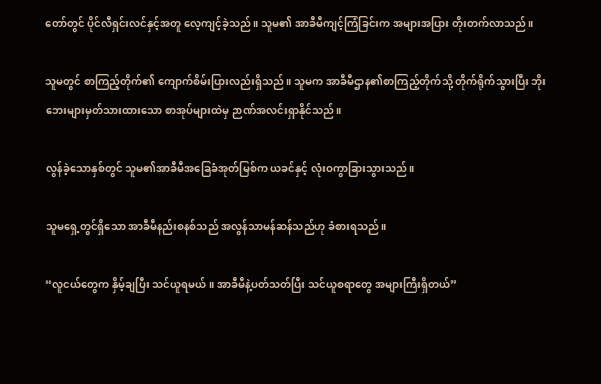တော်တွင် ပိုင်လီရှင်းလင်နှင့်အတူ လေ့ကျင့်ခဲ့သည်။ သူမ၏ အာခီမီကျင့်ကြံခြင်းက အများအပြား တိုးတက်လာသည်။

သူမတွင် စာကြည့်တိုက်၏ ကျောက်စိမ်းပြားလည်းရှိသည်။ သူမက အာခီမီဌာန၏စာကြည့်တိုက်သို့ တိုက်ရိုက်သွားပြီး ဘိုးဘေးများမှတ်သားထားသော စာအုပ်များထဲမှ ဉာဏ်အလင်းရှာနိုင်သည်။

လွန်ခဲ့သောနှစ်တွင် သူမ၏အာခီမီအခြေခံအုတ်မြစ်က ယခင်နှင့် လုံးဝကွာခြားသွားသည်။

သူမရှေ့တွင်ရှိသော အာခီမီနည်းစနစ်သည် အလွန်သာမန်ဆန်သည်ဟု ခံစားရသည်။

“လူငယ်တွေက နှိမ့်ချပြီး သင်ယူရမယ်။ အာခီမီနဲ့ပတ်သတ်ပြီး သင်ယူစရာတွေ အများကြီးရှိတယ်”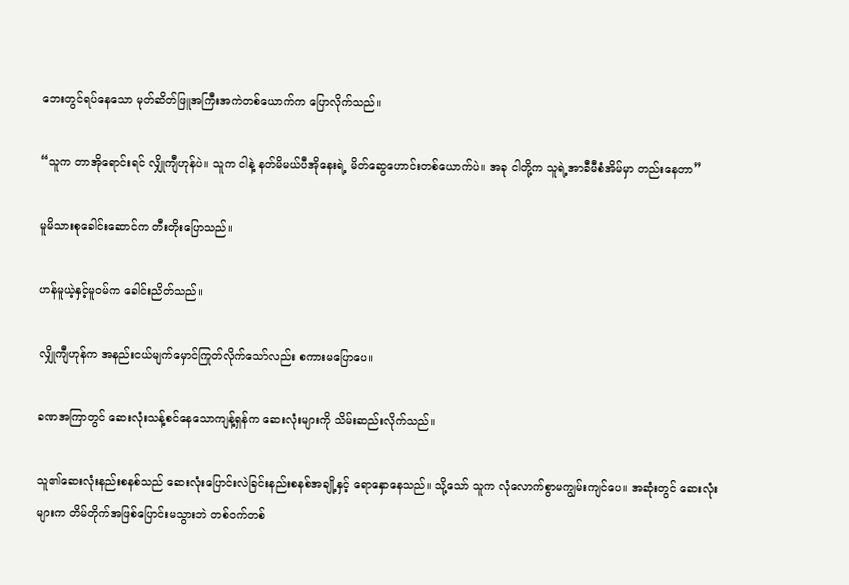ဘေးတွင်ရပ်နေသော မုတ်ဆိတ်ဖြူအကြီးအကဲတစ်ယောက်က ပြောလိုက်သည်။

“သူက တာအိုရောင်းရင် လျှိုကျီဟုန်ပဲ။ သူက ငါနဲ့ နတ်မိမယ်ပီအိုနေးရဲ့ မိတ်ဆွေဟောင်းတစ်ယောက်ပဲ။ အခု ငါတို့က သူရဲ့အာခီမီစံအိမ်မှာ တည်းနေတာ”

မူမိသားစုခေါင်းဆောင်က တီးတိုးပြောသည်။

ဟန်မူယဲ့နှင့်မူဝမ်က ခေါင်းညိတ်သည်။

လျှိုကျီဟုန်က အနည်းငယ်မျက်မှောင်ကြုတ်လိုက်သော်လည်း စကားမပြောပေ။

ခဏအကြာတွင် ဆေးလုံးသန့်စင်နေသောကျန့်ရှန်က ဆေးလုံးများကို သိမ်းဆည်းလိုက်သည်။

သူ၏ဆေးလုံးနည်းစနစ်သည် ဆေးလုံးပြောင်းလဲခြင်းနည်းစနစ်အချို့နှင့် ရောနှောနေသည်။ သို့သော် သူက လုံလောက်စွာမကျွမ်းကျင်ပေ။ အဆုံးတွင် ဆေးလုံးများက တိမ်တိုက်အဖြစ်ပြောင်းမသွားဘဲ တစ်ဝက်တစ်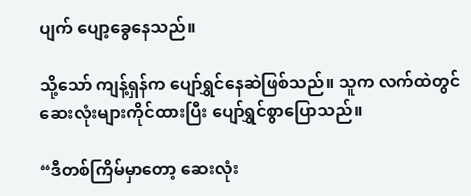ပျက် ပျော့ခွေနေသည်။

သို့သော် ကျန့်ရှန်က ပျော်ရွှင်နေဆဲဖြစ်သည်။ သူက လက်ထဲတွင် ဆေးလုံးများကိုင်ထားပြီး ပျော်ရွှင်စွာပြောသည်။

“ဒီတစ်ကြိမ်မှာတော့ ဆေးလုံး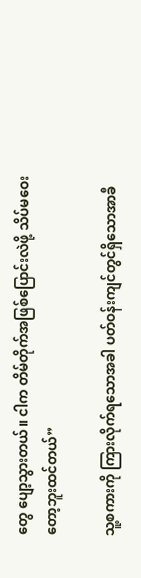တွေ ပျော့သွားတယ်။ ငါက တိမ်တိုက်အဖြစ်ပြောင်းလဲဖို့ သိပ်မဝေးတော့ဘူးထင်တယ်”

သူ့စကားကို ကြားလိုက်ရသောအခါ ပတ်ဝန်းကျင်တွင်ရှိသောအာခီ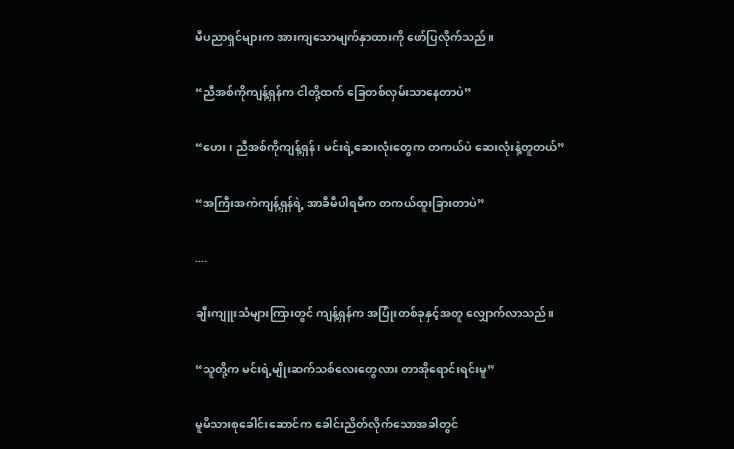မီပညာရှင်များက အားကျသောမျက်နှာထားကို ဖော်ပြလိုက်သည်။

“ညီအစ်ကိုကျန့်ရှန်က ငါတို့ထက် ခြေတစ်လှမ်းသာနေတာပဲ”

“ဟေး၊ ညီအစ်ကိုကျန့်ရှန်၊ မင်းရဲ့ဆေးလုံးတွေက တကယ်ပဲ ဆေးလုံးနဲ့တူတယ်”

“အကြီးအကဲကျန့်ရှန်ရဲ့ အာခီမီပါရမီက တကယ်ထူးခြားတာပဲ”

....

ချီးကျူးသံများကြားတွင် ကျန့်ရှန်က အပြုံးတစ်ခုနှင့်အတူ လျှောက်လာသည်။

“သူတို့က မင်းရဲ့မျိုးဆက်သစ်လေးတွေလား တာအိုရောင်းရင်းမူ”

မူမိသားစုခေါင်း‌ဆောင်က ခေါင်းညိတ်လိုက်သောအခါတွင်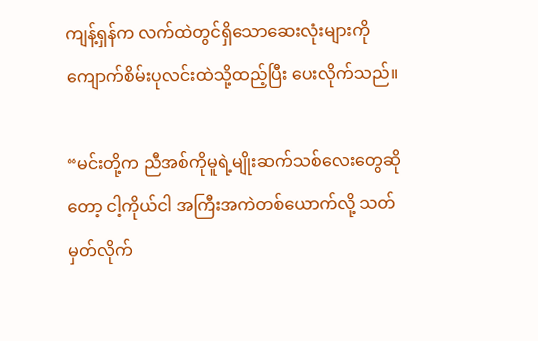ကျန့်ရှန်က လက်ထဲတွင်ရှိသောဆေးလုံးများကို ကျောက်စိမ်းပုလင်းထဲသို့ထည့်ပြီး ပေးလိုက်သည်။

“မင်းတို့က ညီအစ်ကိုမူရဲ့မျိုးဆက်သစ်လေးတွေဆိုတော့ ငါ့ကိုယ်ငါ အကြီးအကဲတစ်ယောက်လို့ သတ်မှတ်လိုက်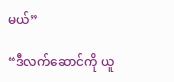မယ်”

“ဒီလက်ဆောင်ကို ယူ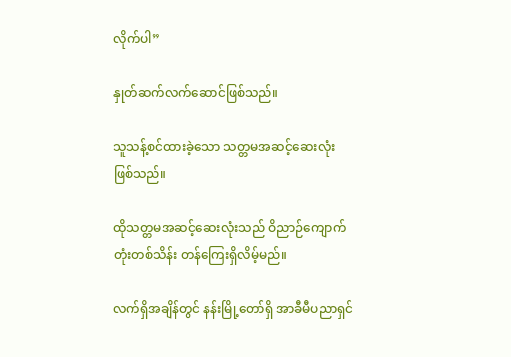လိုက်ပါ”

နှုတ်ဆက်လက်ဆောင်ဖြစ်သည်။

သူသန့်စင်ထားခဲ့သော သတ္တမအဆင့်ဆေးလုံး ဖြစ်သည်။

ထိုသတ္တမအဆင့်ဆေးလုံးသည် ဝိညာဉ်ကျောက်တုံးတစ်သိန်း တန်ကြေးရှိလိမ့်မည်။

လက်ရှိအချိန်တွင် နန်းမြို့တော်ရှိ အာခီမီပညာရှင်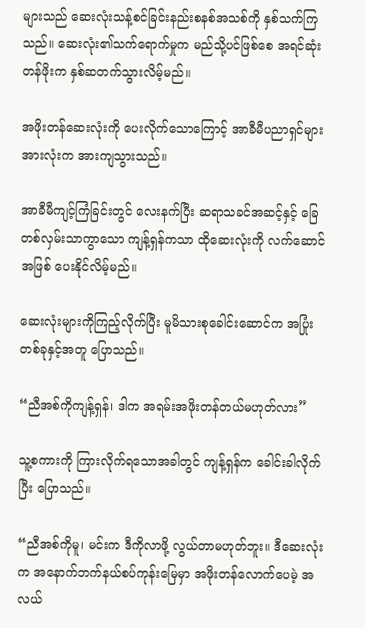များသည် ဆေးလုံးသန့်စင်ခြင်းနည်းစနစ်အသစ်ကို နှစ်သက်ကြသည်။ ဆေးလုံး၏သက်ရောက်မှုက မည်သို့ပင်ဖြစ်စေ အရင်ဆုံး တန်ဖိုးက နှစ်ဆတက်သွားလိမ့်မည်။

အဖိုးတန်ဆေးလုံးကို ပေးလိုက်သောကြောင့် အာခီမီပညာရှင်များအားလုံးက အားကျသွားသည်။

အာခီမီကျင့်ကြံခြင်းတွင် လေးနက်ပြီး ဆရာသခင်အဆင့်နှင့် ခြေတစ်လှမ်းသာကွာသော ကျန့်ရှန်ကသာ ထိုဆေးလုံးကို လက်ဆောင်အဖြစ် ပေးနိုင်လိမ့်မည်။

ဆေးလုံးများကိုကြည့်လိုက်ပြီး မူမိသားစုခေါင်းဆောင်က အပြုံးတစ်ခုနှင့်အတူ ပြောသည်။

“ညီအစ်ကိုကျန့်ရှန်၊ ဒါက အရမ်းအဖိုးတန်တယ်မဟုတ်လား”

သူ့စကားကို ကြားလိုက်ရသောအခါတွင် ကျန့်ရှန်က ခေါင်းခါလိုက်ပြီး ပြောသည်။

“ညီအစ်ကိုမူ၊ မင်းက ဒီကိုလာဖို့ လွယ်တာမဟုတ်ဘူး။ ဒီဆေးလုံးက အနောက်ဘက်နယ်စပ်ကုန်းမြေမှာ အဖိုးတန်လောက်ပေမဲ့ အလယ်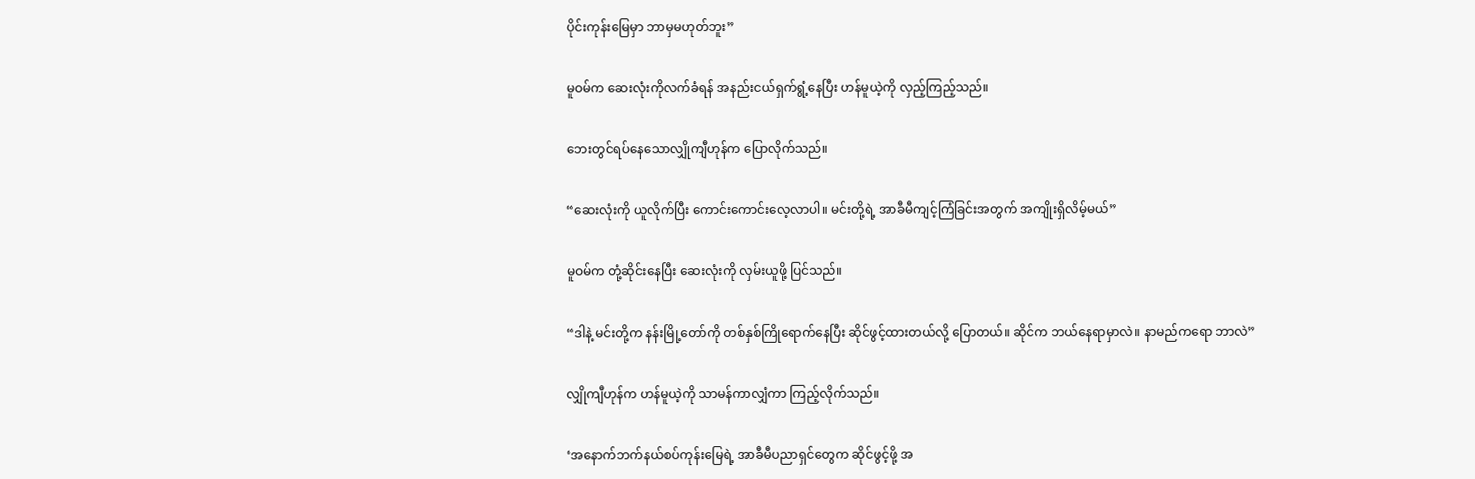ပိုင်းကုန်းမြေမှာ ဘာမှမဟုတ်ဘူး”

မူဝမ်က ဆေးလုံးကိုလက်ခံရန် အနည်းငယ်ရှက်ရွံ့နေပြီး ဟန်မူယဲ့ကို လှည့်ကြည့်သည်။

ဘေးတွင်ရပ်နေသောလျှိုကျီဟုန်က ပြောလိုက်သည်။

“ဆေးလုံးကို ယူလိုက်ပြီး ကောင်းကောင်းလေ့လာပါ။ မင်းတို့ရဲ့ အာခီမီကျင့်ကြံခြင်းအတွက် အကျိုးရှိလိမ့်မယ်”

မူဝမ်က တုံ့ဆိုင်းနေပြီး ဆေးလုံးကို လှမ်းယူဖို့ ပြင်သည်။

“ဒါနဲ့ မင်းတို့က နန်းမြို့တော်ကို တစ်နှစ်ကြိုရောက်နေပြီး ဆိုင်ဖွင့်ထားတယ်လို့ ပြောတယ်။ ဆိုင်က ဘယ်နေရာမှာလဲ။ နာမည်ကရော ဘာလဲ”

လျှိုကျီဟုန်က ဟန်မူယဲ့ကို သာမန်ကာလျှံကာ ကြည့်လိုက်သည်။

‘အနောက်ဘက်နယ်စပ်ကုန်းမြေရဲ့ အာခီမီပညာရှင်တွေက ဆိုင်ဖွင့်ဖို့ အ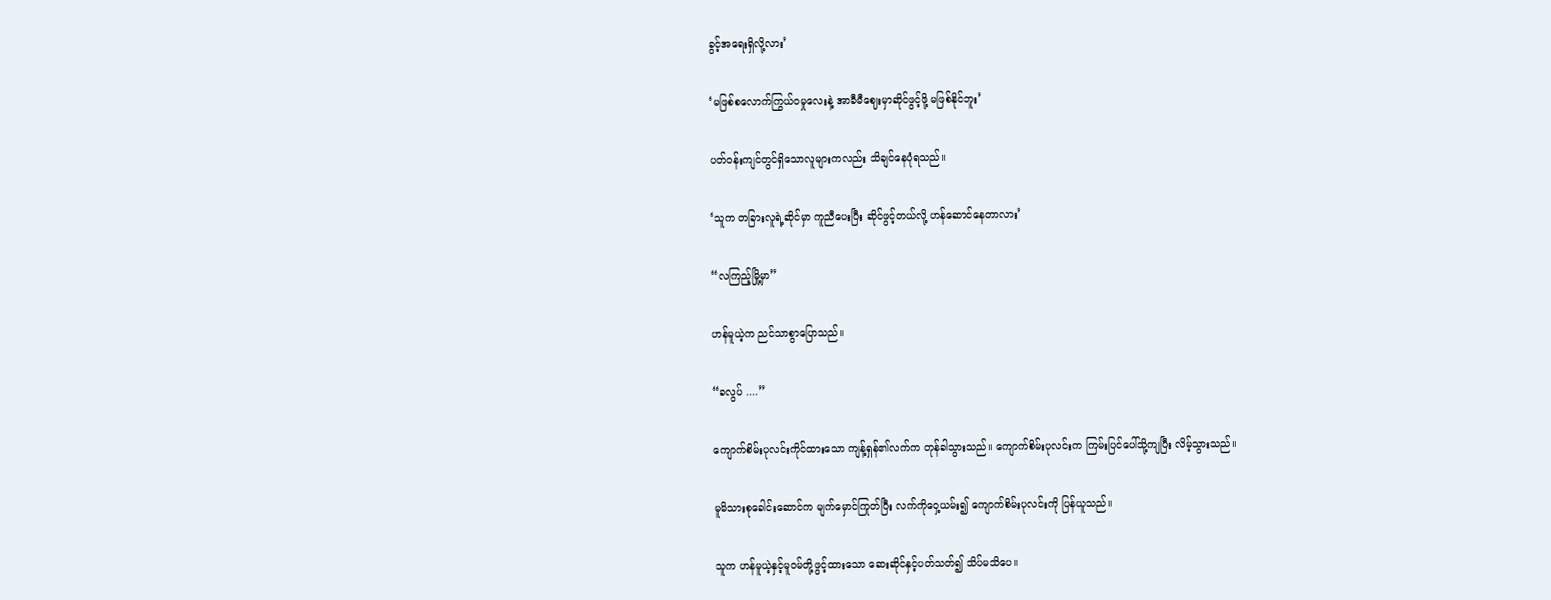ခွင့်အရေးရှိလို့လား’

‘မဖြစ်စလောက်ကြွယ်ဝမှုလေးနဲ့ အာခီမီဈေးမှာဆိုင်ဖွင့်ဖို့ မဖြစ်နိုင်ဘူး’

ပတ်ဝန်းကျင်တွင်ရှိသောလူများကလည်း သိချင်နေပုံရသည်။

‘သူက တခြားလူရဲ့ဆိုင်မှာ ကူညီပေးပြီး ဆိုင်ဖွင့်တယ်လို့ ဟန်ဆောင်နေတာလား’

“လကြည့်မြို့မှာ”

ဟန်မူယဲ့က ညင်သာစွာပြောသည်။

“ခလွပ် ....”

ကျောက်စိမ်းပုလင်းကိုင်ထားသော ကျန့်ရှန်၏လက်က တုန်ခါသွားသည်။ ကျောက်စိမ်းပုလင်းက ကြမ်းပြင်ပေါ်သို့ကျပြီး လိမ့်သွားသည်။

မူမိသားစုခေါင်းဆောင်က မျက်မှောင်ကြုတ်ပြီး လက်ကိုဝှေ့ယမ်း၍ ကျောက်စိမ်းပုလင်းကို ပြန်ယူသည်။

သူက ဟန်မူယဲ့နှင့်မူဝမ်တို့ဖွင့်ထားသော ဆေးဆိုင်နှင့်ပတ်သတ်၍ သိပ်မသိပေ။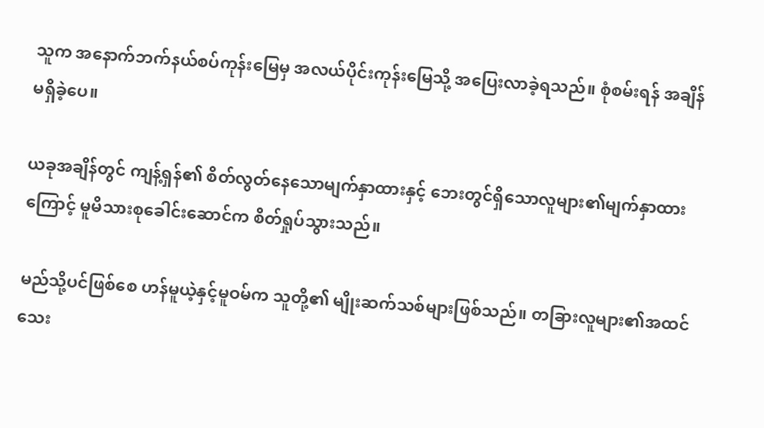သူက အနောက်ဘက်နယ်စပ်ကုန်းမြေမှ အလယ်ပိုင်းကုန်းမြေသို့ အပြေးလာခဲ့ရသည်။ စုံစမ်းရန် အချိန်မရှိခဲ့ပေ။

ယခုအချိန်တွင် ကျန့်ရှန်၏ စိတ်လွတ်နေသောမျက်နှာထားနှင့် ဘေးတွင်ရှိသောလူများ၏မျက်နှာထားကြောင့် မူမိသားစုခေါင်းဆောင်က စိတ်ရှုပ်သွားသည်။

မည်သို့ပင်ဖြစ်စေ ဟန်မူယဲ့နှင့်မူဝမ်က သူတို့၏ မျိုးဆက်သစ်များဖြစ်သည်။ တခြားလူများ၏အထင်သေး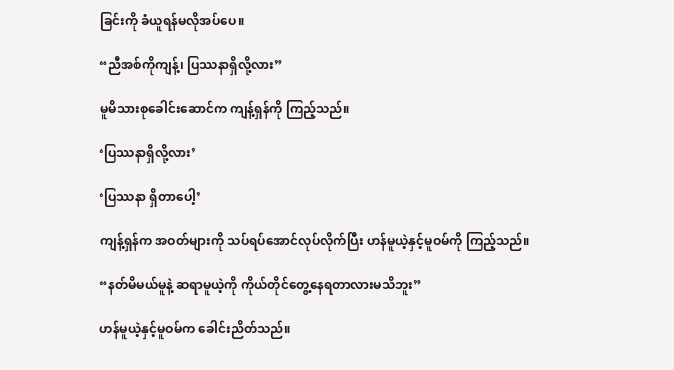ခြင်းကို ခံယူရန်မလိုအပ်ပေ။

“ညီအစ်ကိုကျန့်၊ ပြဿနာရှိလို့လား”

မူမိသားစုခေါင်းဆောင်က ကျန့်ရှန်ကို ကြည့်သည်။

‘ပြဿနာရှိလို့လား’

‘ပြဿနာ ရှိတာပေါ့’

ကျန့်ရှန်က အဝတ်များကို သပ်ရပ်အောင်လုပ်လိုက်ပြီး ဟန်မူယဲ့နှင့်မူဝမ်ကို ကြည့်သည်။

“နတ်မိမယ်မူနဲ့ ဆရာမူယဲ့ကို ကိုယ်တိုင်တွေ့နေရတာလားမသိဘူး”

ဟန်မူယဲ့နှင့်မူဝမ်က ခေါင်းညိတ်သည်။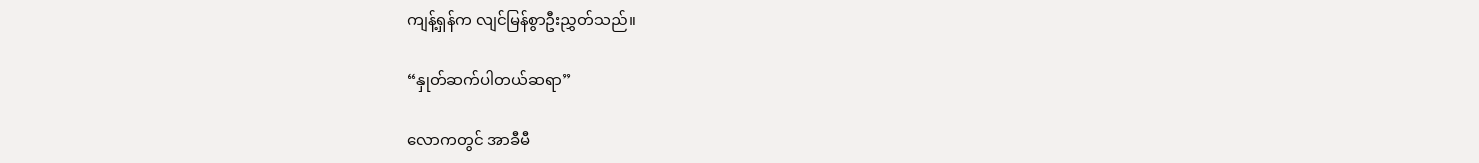ကျန့်ရှန်က လျင်မြန်စွာဦးညွှတ်သည်။

“နှုတ်ဆက်ပါတယ်ဆရာ”

လောကတွင် အာခီမီ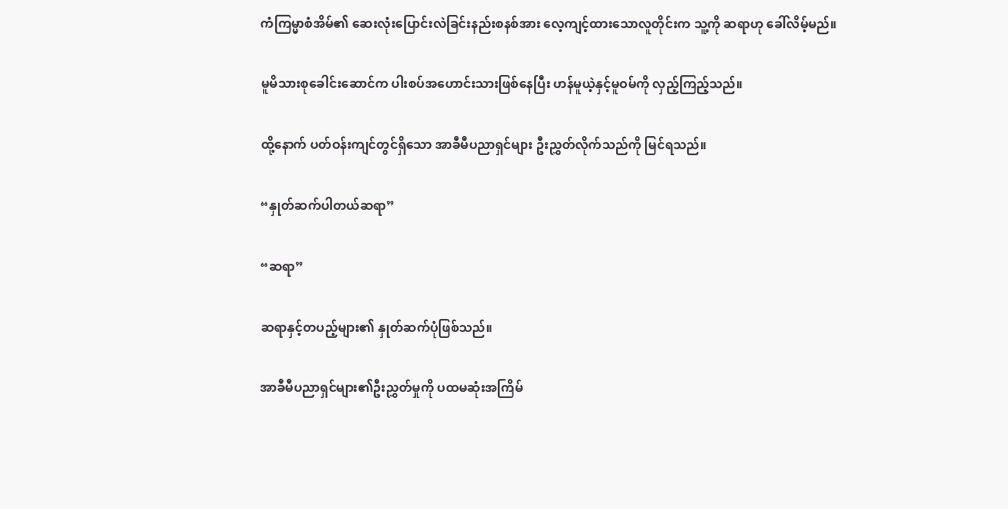ကံကြမ္မာစံအိမ်၏ ဆေးလုံးပြောင်းလဲခြင်းနည်းစနစ်အား လေ့ကျင့်ထားသောလူတိုင်းက သူ့ကို ဆရာဟု ခေါ်လိမ့်မည်။

မူမိသားစုခေါင်းဆောင်က ပါးစပ်အဟောင်းသားဖြစ်နေပြီး ဟန်မူယဲ့နှင့်မူဝမ်ကို လှည့်ကြည့်သည်။

ထို့နောက် ပတ်ဝန်းကျင်တွင်ရှိသော အာခီမီပညာရှင်များ ဦးညွှတ်လိုက်သည်ကို မြင်ရသည်။

“နှုတ်ဆက်ပါတယ်ဆရာ”

“ဆရာ”

ဆရာနှင့်တပည့်များ၏ နှုတ်ဆက်ပုံဖြစ်သည်။

အာခီမီပညာရှင်များ၏ဦးညွှတ်မှုကို ပထမဆုံးအကြိမ်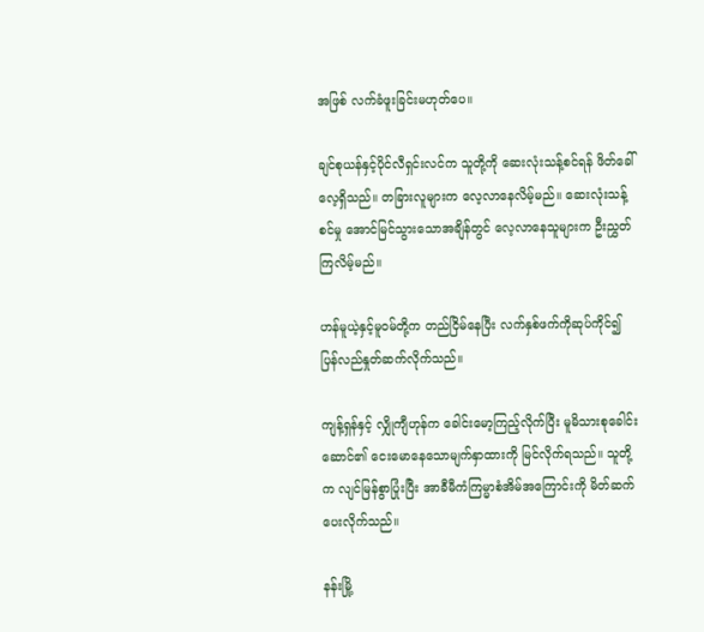အဖြစ် လက်ခံဖူးခြင်းမဟုတ်ပေ။

ချင်စုယန်နှင့်ပိုင်လီရှင်းလင်က သူတို့ကို ဆေးလုံးသန့်စင်ရန် ဖိတ်ခေါ်လေ့ရှိသည်။ တခြားလူများက လေ့လာနေလိမ့်မည်။ ဆေးလုံးသန့်စင်မှု အောင်မြင်သွားသောအချိန်တွင် လေ့လာနေသူများက ဦးညွှတ်ကြလိမ့်မည်။

ဟန်မူယဲ့နှင့်မူဝမ်တို့က တည်ငြိမ်နေပြီး လက်နှစ်ဖက်ကိုဆုပ်ကိုင်၍ ပြန်လည်နှုတ်ဆက်လိုက်သည်။

ကျန့်ရှန်နှင့် လျှိုကျီဟုန်က ခေါင်းမော့ကြည့်လိုက်ပြီး မူမိသားစုခေါင်းဆောင်၏ ငေးမောနေသောမျက်နှာထားကို မြင်လိုက်ရသည်။ သူတို့က လျင်မြန်စွာပြုံးပြီး အာခီမီကံကြမ္မာစံအိမ်အကြောင်းကို မိတ်ဆက်ပေးလိုက်သည်။

နန်းမြို့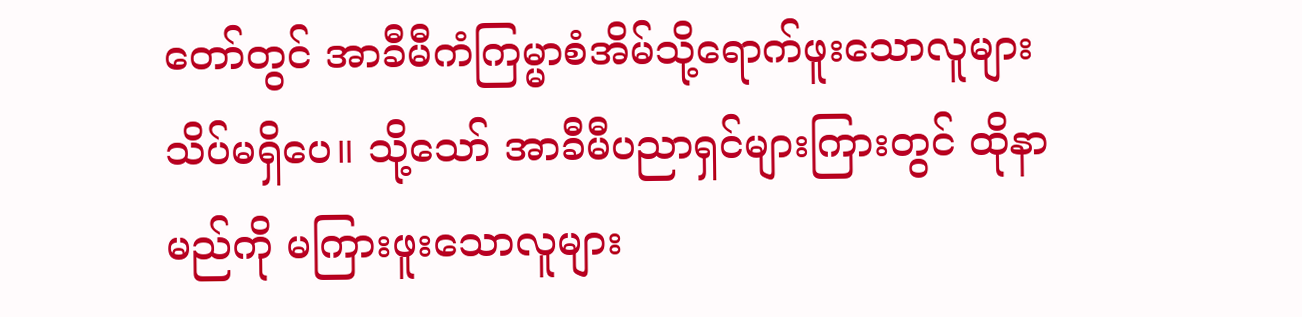တော်တွင် အာခီမီကံကြမ္မာစံအိမ်သို့ရောက်ဖူးသောလူများ သိပ်မရှိပေ။ သို့သော် အာခီမီပညာရှင်များကြားတွင် ထိုနာမည်ကို မကြားဖူးသောလူများ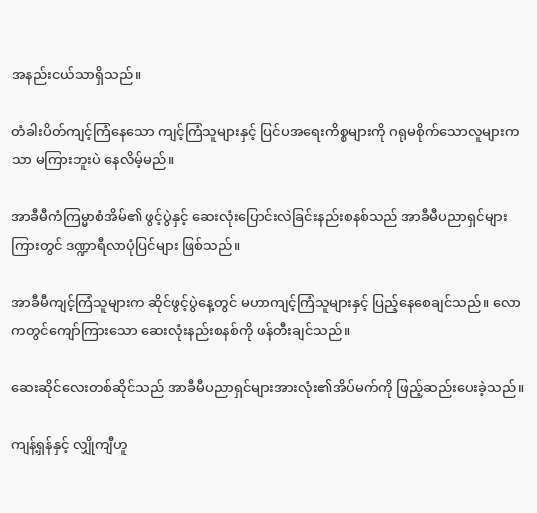အနည်းငယ်သာရှိသည်။

တံခါးပိတ်ကျင့်ကြံနေသော ကျင့်ကြံသူများနှင့် ပြင်ပအရေးကိစ္စများကို ဂရုမစိုက်သောလူများကသာ မကြားဘူးပဲ နေလိမ့်မည်။

အာခီမီကံကြမ္မာစံအိမ်၏ ဖွင့်ပွဲနှင့် ဆေးလုံးပြောင်းလဲခြင်းနည်းစနစ်သည် အာခီမီပညာရှင်များကြားတွင် ဒဏ္ဍာရီလာပုံပြင်များ ဖြစ်သည်။

အာခီမီကျင့်ကြံသူများက ဆိုင်ဖွင့်ပွဲနေ့တွင် မဟာကျင့်ကြံသူများနှင့် ပြည့်နေစေချင်သည်။ လောကတွင်ကျော်ကြားသော ဆေးလုံးနည်းစနစ်ကို ဖန်တီးချင်သည်။

ဆေးဆိုင်လေးတစ်ဆိုင်သည် အာခီမီပညာရှင်များအားလုံး၏အိပ်မက်ကို ဖြည့်ဆည်းပေးခဲ့သည်။

ကျန့်ရှန်နှင့် လျှိုကျီဟူ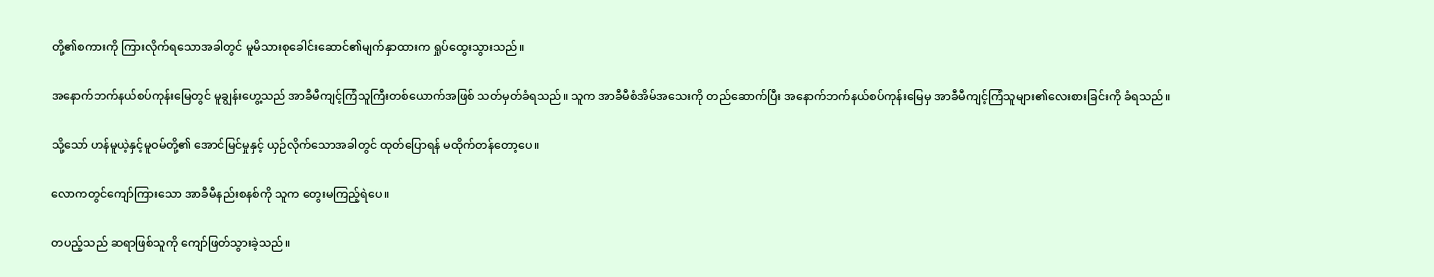တို့၏စကားကို ကြားလိုက်ရသောအခါတွင် မူမိသားစုခေါင်းဆောင်၏မျက်နှာထားက ရှုပ်ထွေးသွားသည်။

အနောက်ဘက်နယ်စပ်ကုန်းမြေတွင် မူချွန်းဟွေ့သည် အာခီမီကျင့်ကြံသူကြီးတစ်ယောက်အဖြစ် သတ်မှတ်ခံရသည်။ သူက အာခီမီစံအိမ်အသေးကို တည်ဆောက်ပြီး အနောက်ဘက်နယ်စပ်ကုန်းမြေမှ အာခီမီကျင့်ကြံသူများ၏လေးစားခြင်းကို ခံရသည်။

သို့သော် ဟန်မူယဲ့နှင့်မူဝမ်တို့၏ အောင်မြင်မှုနှင့် ယှဉ်လိုက်သောအခါတွင် ထုတ်ပြောရန် မထိုက်တန်တော့ပေ။

လောကတွင်ကျော်ကြားသော အာခီမီနည်းစနစ်ကို သူက တွေးမကြည့်ရဲပေ။

တပည့်သည် ဆရာဖြစ်သူကို ကျော်ဖြတ်သွားခဲ့သည်။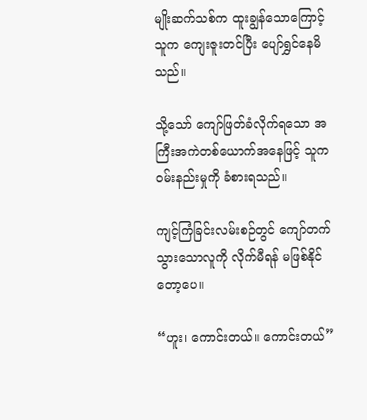မျိုးဆက်သစ်က ထူးချွန်သောကြောင့် သူက ကျေးဇူးတင်ပြီး ပျော်ရွှင်နေမိသည်။

သို့သော် ကျော်ဖြတ်ခံလိုက်ရသော အကြီးအကဲတစ်ယောက်အနေဖြင့် သူက ဝမ်းနည်းမှုကို ခံစားရသည်။

ကျင့်ကြံခြင်းလမ်းစဉ်တွင် ကျော်တက်သွား‌သောလူကို လိုက်မီရန် မဖြစ်နိုင်တော့ပေ။

“ဟူး၊ ကောင်းတယ်။ ကောင်းတယ်”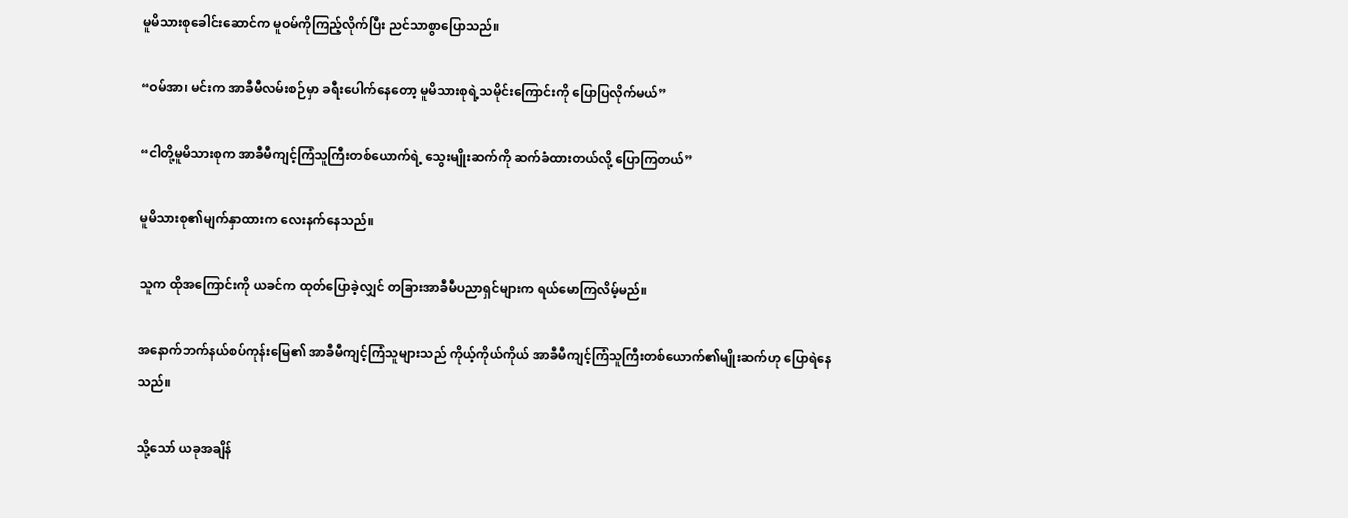မူမိသားစုခေါင်းဆောင်က မူဝမ်ကိုကြည့်လိုက်ပြီး ညင်သာစွာပြောသည်။

“ဝမ်အာ၊ မင်းက အာခီမီလမ်းစဉ်မှာ ခရီးပေါက်နေတော့ မူမိသားစုရဲ့သမိုင်းကြောင်းကို ပြောပြလိုက်မယ်”

“ငါတို့မူမိသားစုက အာခီမီကျင့်ကြံသူကြီးတစ်ယောက်ရဲ့ သွေးမျိုးဆက်ကို ဆက်ခံထားတယ်လို့ ပြောကြတယ်”

မူမိသားစု၏မျက်နှာထားက လေးနက်နေသည်။

သူက ထိုအကြောင်းကို ယခင်က ထုတ်ပြောခဲ့လျှင် တခြားအာခီမီပညာရှင်များက ရယ်မောကြလိမ့်မည်။

အနောက်ဘက်နယ်စပ်ကုန်းမြေ၏ အာခီမီကျင့်ကြံသူများသည် ကိုယ့်ကိုယ်ကိုယ် အာခီမီကျင့်ကြံသူကြီးတစ်ယောက်၏မျိုးဆက်ဟု ပြောရဲနေသည်။

သို့သော် ယခုအချိန်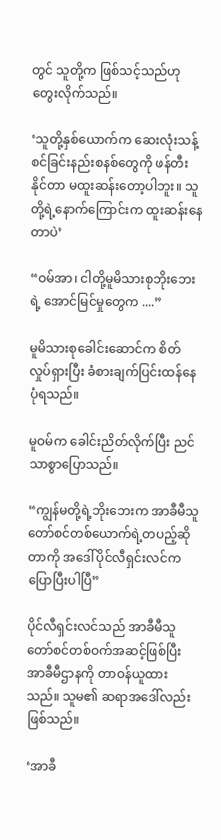တွင် သူတို့က ဖြစ်သင့်သည်ဟု တွေးလိုက်သည်။

‘သူတို့နှစ်ယောက်က ဆေးလုံးသန့်စင်ခြင်းနည်းစနစ်တွေကို ဖန်တီးနိုင်တာ မထူးဆန်းတော့ပါဘူး။ သူတို့ရဲ့နောက်‌ကြောင်းက ထူးဆန်းနေတာပဲ’

“ဝမ်အာ၊ ငါတို့မူမိသားစုဘိုးဘေးရဲ့ အောင်မြင်မှုတွေက ....”

မူမိသားစု‌ခေါင်းဆောင်က စိတ်လှုပ်ရှားပြီး ခံစားချက်ပြင်းထန်နေပုံရသည်။

မူဝမ်က ခေါင်းညိတ်လိုက်ပြီး ညင်သာစွာပြောသည်။

“ကျွန်မတို့ရဲ့ဘိုးဘေးက အာခီမီသူတော်စင်တစ်ယောက်ရဲ့တပည့်ဆိုတာကို အဒေါ်ပိုင်လီရှင်းလင်က ပြောပြီးပါပြီ”

ပိုင်လီရှင်းလင်သည် အာခီမီသူတော်စင်တစ်ဝက်အဆင့်ဖြစ်ပြီး အာခီမီဌာနကို တာဝန်ယူထားသည်။ သူမ၏ ဆရာအဒေါ်လည်း ဖြစ်သည်။

‘အာခီ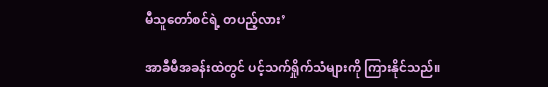မီသူတော်စင်ရဲ့ တပည့်လား’

အာခီမီအခန်းထဲတွင် ပင့်သက်ရှိုက်သံများကို ကြားနိုင်သည်။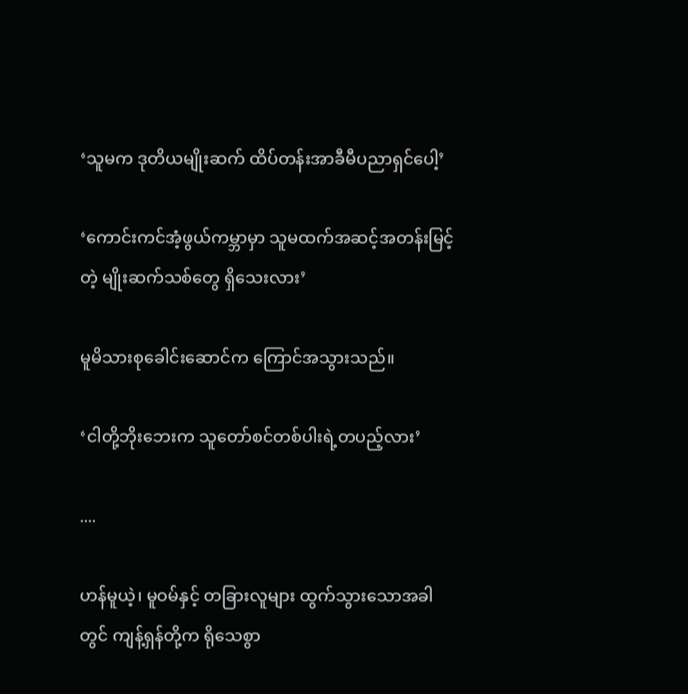‘သူမက ဒုတိယမျိုးဆက် ထိပ်တန်းအာခီမီပညာရှင်ပေါ့’

‘ကောင်းကင်အံ့ဖွယ်ကမ္ဘာမှာ သူမထက်အဆင့်အတန်းမြင့်တဲ့ မျိုးဆက်သစ်တွေ ရှိသေးလား’

မူမိသားစုခေါင်းဆောင်က ကြောင်အသွားသည်။

‘ငါတို့ဘိုးဘေးက သူတော်စင်တစ်ပါးရဲ့တပည့်လား’

....

ဟန်မူယဲ့၊ မူဝမ်နှင့် တခြားလူများ ထွက်သွားသောအခါတွင် ကျန့်ရှန်တို့က ရိုသေစွာ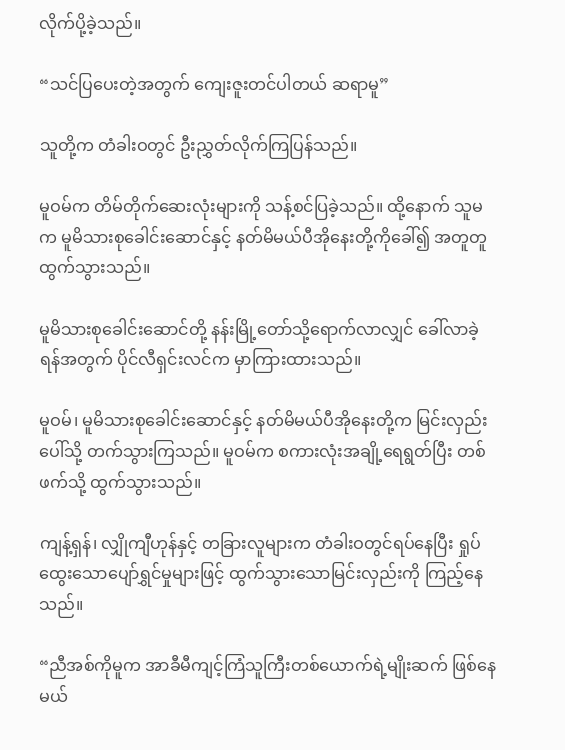လိုက်ပို့ခဲ့သည်။

“သင်ပြပေးတဲ့အတွက် ကျေးဇူးတင်ပါတယ် ဆရာမူ”

သူတို့က တံခါးဝတွင် ဦးညွှတ်လိုက်ကြပြန်သည်။

မူဝမ်က တိမ်တိုက်ဆေးလုံးများကို သန့်စင်ပြခဲ့သည်။ ထို့နောက် သူမက မူမိသားစုခေါင်းဆောင်နှင့် နတ်မိမယ်ပီအိုနေးတို့ကိုခေါ်၍ အတူတူထွက်သွားသည်။

မူမိသားစုခေါင်းဆောင်တို့ နန်းမြို့တော်သို့ရောက်လာလျှင် ခေါ်လာခဲ့ရန်အတွက် ပိုင်လီရှင်းလင်က မှာကြားထားသည်။

မူဝမ်၊ မူမိသားစုခေါင်းဆောင်နှင့် နတ်မိမယ်ပီအိုနေးတို့က မြင်းလှည်းပေါ်သို့ တက်သွားကြသည်။ မူဝမ်က စကားလုံးအချို့ရေရွတ်ပြီး တစ်ဖက်သို့ ထွက်သွားသည်။

ကျန့်ရှန်၊ လျှိုကျီဟုန်နှင့် တခြားလူများက တံခါးဝတွင်ရပ်နေပြီး ရှုပ်ထွေးသောပျော်ရွှင်မှုများဖြင့် ထွက်သွားသောမြင်းလှည်းကို ကြည့်နေသည်။

“ညီအစ်ကိုမူက အာခီမီကျင့်ကြံသူကြီးတစ်ယောက်ရဲ့မျိုးဆက် ဖြစ်နေမယ်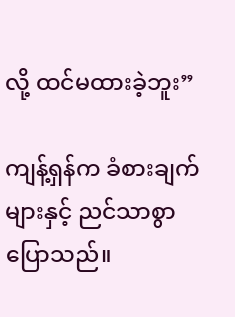လို့ ထင်မထားခဲ့ဘူး”

ကျန့်ရှန်က ခံစားချက်များနှင့် ညင်သာစွာပြောသည်။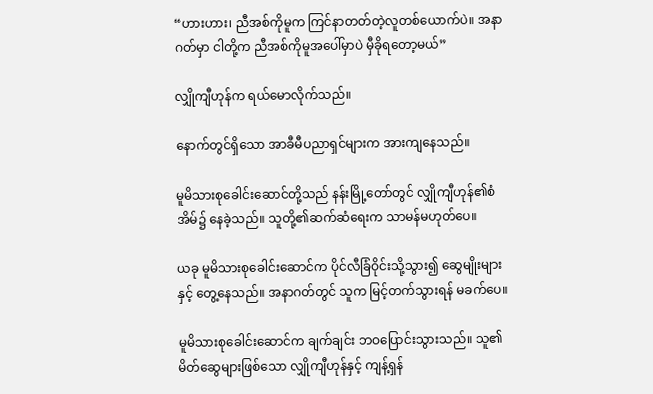“ဟားဟား၊ ညီအစ်ကိုမူက ကြင်နာတတ်တဲ့လူတစ်ယောက်ပဲ။ အနာဂတ်မှာ ငါတို့က ညီအစ်ကိုမူအပေါ်မှာပဲ မှီခိုရတော့မယ်”

လျှိုကျီဟုန်က ရယ်မောလိုက်သည်။

နောက်တွင်ရှိသော အာခီမီပညာရှင်များက အားကျနေသည်။

မူမိသားစုခေါင်းဆောင်တို့သည် နန်းမြို့တော်တွင် လျှိုကျီဟုန်၏စံအိမ်၌ နေခဲ့သည်။ သူတို့၏ဆက်ဆံရေးက သာမန်မဟုတ်ပေ။

ယခု မူမိသားစုခေါင်းဆောင်က ပိုင်လီခြံဝိုင်းသို့သွား၍ ဆွေမျိုးများနှင့် တွေ့နေသည်။ အနာဂတ်တွင် သူက မြင့်တက်သွားရန် မခက်ပေ။

မူမိသားစုခေါင်းဆောင်က ချက်ချင်း ဘဝပြောင်းသွားသည်။ သူ၏မိတ်ဆွေများဖြစ်သော လျှိုကျီဟုန်နှင့် ကျန့်ရှန်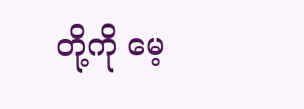တို့ကို မေ့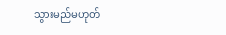သွားမည်မဟုတ်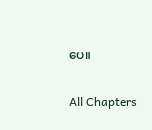ပေ။

All Chapters